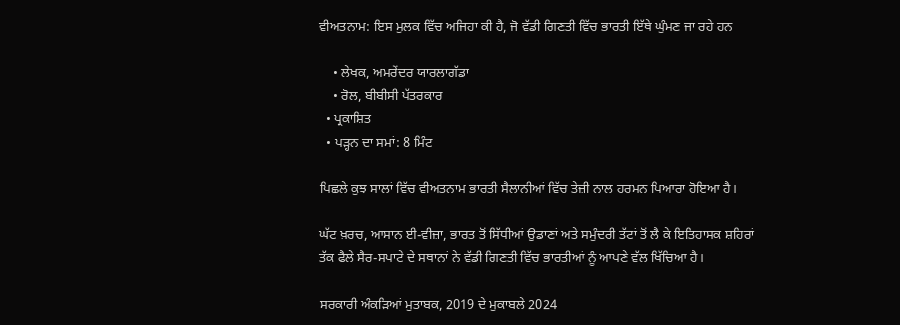ਵੀਅਤਨਾਮ: ਇਸ ਮੁਲਕ ਵਿੱਚ ਅਜਿਹਾ ਕੀ ਹੈ, ਜੋ ਵੱਡੀ ਗਿਣਤੀ ਵਿੱਚ ਭਾਰਤੀ ਇੱਥੇ ਘੁੰਮਣ ਜਾ ਰਹੇ ਹਨ

    • ਲੇਖਕ, ਅਮਰੇਂਦਰ ਯਾਰਲਾਗੱਡਾ
    • ਰੋਲ, ਬੀਬੀਸੀ ਪੱਤਰਕਾਰ
  • ਪ੍ਰਕਾਸ਼ਿਤ
  • ਪੜ੍ਹਨ ਦਾ ਸਮਾਂ: 8 ਮਿੰਟ

ਪਿਛਲੇ ਕੁਝ ਸਾਲਾਂ ਵਿੱਚ ਵੀਅਤਨਾਮ ਭਾਰਤੀ ਸੈਲਾਨੀਆਂ ਵਿੱਚ ਤੇਜ਼ੀ ਨਾਲ ਹਰਮਨ ਪਿਆਰਾ ਹੋਇਆ ਹੈ।

ਘੱਟ ਖ਼ਰਚ, ਆਸਾਨ ਈ-ਵੀਜ਼ਾ, ਭਾਰਤ ਤੋਂ ਸਿੱਧੀਆਂ ਉਡਾਣਾਂ ਅਤੇ ਸਮੁੰਦਰੀ ਤੱਟਾਂ ਤੋਂ ਲੈ ਕੇ ਇਤਿਹਾਸਕ ਸ਼ਹਿਰਾਂ ਤੱਕ ਫੈਲੇ ਸੈਰ-ਸਪਾਟੇ ਦੇ ਸਥਾਨਾਂ ਨੇ ਵੱਡੀ ਗਿਣਤੀ ਵਿੱਚ ਭਾਰਤੀਆਂ ਨੂੰ ਆਪਣੇ ਵੱਲ ਖਿੱਚਿਆ ਹੈ।

ਸਰਕਾਰੀ ਅੰਕੜਿਆਂ ਮੁਤਾਬਕ, 2019 ਦੇ ਮੁਕਾਬਲੇ 2024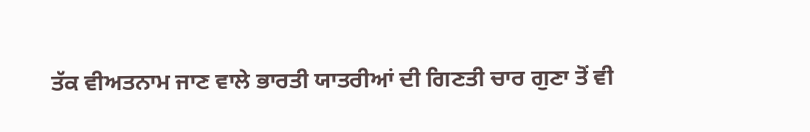ਤੱਕ ਵੀਅਤਨਾਮ ਜਾਣ ਵਾਲੇ ਭਾਰਤੀ ਯਾਤਰੀਆਂ ਦੀ ਗਿਣਤੀ ਚਾਰ ਗੁਣਾ ਤੋਂ ਵੀ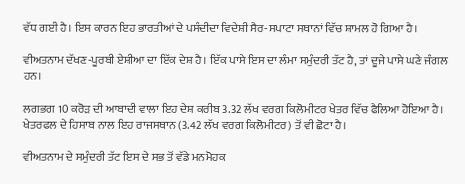ਵੱਧ ਗਈ ਹੈ। ਇਸ ਕਾਰਨ ਇਹ ਭਾਰਤੀਆਂ ਦੇ ਪਸੰਦੀਦਾ ਵਿਦੇਸ਼ੀ ਸੈਰ-ਸਪਾਟਾ ਸਥਾਨਾਂ ਵਿੱਚ ਸ਼ਾਮਲ ਹੋ ਗਿਆ ਹੈ।

ਵੀਅਤਨਾਮ ਦੱਖਣ-ਪੂਰਬੀ ਏਸ਼ੀਆ ਦਾ ਇੱਕ ਦੇਸ਼ ਹੈ। ਇੱਕ ਪਾਸੇ ਇਸ ਦਾ ਲੰਮਾ ਸਮੁੰਦਰੀ ਤੱਟ ਹੈ, ਤਾਂ ਦੂਜੇ ਪਾਸੇ ਘਣੇ ਜੰਗਲ ਹਨ।

ਲਗਭਗ 10 ਕਰੋੜ ਦੀ ਆਬਾਦੀ ਵਾਲਾ ਇਹ ਦੇਸ਼ ਕਰੀਬ 3.32 ਲੱਖ ਵਰਗ ਕਿਲੋਮੀਟਰ ਖੇਤਰ ਵਿੱਚ ਫੈਲਿਆ ਹੋਇਆ ਹੈ। ਖੇਤਰਫਲ ਦੇ ਹਿਸਾਬ ਨਾਲ ਇਹ ਰਾਜਸਥਾਨ (3.42 ਲੱਖ ਵਰਗ ਕਿਲੋਮੀਟਰ) ਤੋਂ ਵੀ ਛੋਟਾ ਹੈ।

ਵੀਅਤਨਾਮ ਦੇ ਸਮੁੰਦਰੀ ਤੱਟ ਇਸ ਦੇ ਸਭ ਤੋਂ ਵੱਡੇ ਮਨਮੋਹਕ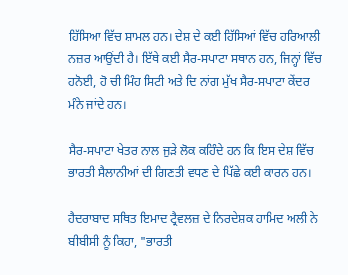ਹਿੱਸਿਆ ਵਿੱਚ ਸ਼ਾਮਲ ਹਨ। ਦੇਸ਼ ਦੇ ਕਈ ਹਿੱਸਿਆਂ ਵਿੱਚ ਹਰਿਆਲੀ ਨਜ਼ਰ ਆਉਂਦੀ ਹੈ। ਇੱਥੇ ਕਈ ਸੈਰ-ਸਪਾਟਾ ਸਥਾਨ ਹਨ, ਜਿਨ੍ਹਾਂ ਵਿੱਚ ਹਨੋਈ, ਹੋ ਚੀ ਮਿੰਹ ਸਿਟੀ ਅਤੇ ਦਿ ਨਾਂਗ ਮੁੱਖ ਸੈਰ-ਸਪਾਟਾ ਕੇਂਦਰ ਮੰਨੇ ਜਾਂਦੇ ਹਨ।

ਸੈਰ-ਸਪਾਟਾ ਖੇਤਰ ਨਾਲ ਜੁੜੇ ਲੋਕ ਕਹਿੰਦੇ ਹਨ ਕਿ ਇਸ ਦੇਸ਼ ਵਿੱਚ ਭਾਰਤੀ ਸੈਲਾਨੀਆਂ ਦੀ ਗਿਣਤੀ ਵਧਣ ਦੇ ਪਿੱਛੇ ਕਈ ਕਾਰਨ ਹਨ।

ਹੈਦਰਾਬਾਦ ਸਥਿਤ ਇਮਾਦ ਟ੍ਰੈਵਲਜ਼ ਦੇ ਨਿਰਦੇਸ਼ਕ ਹਾਮਿਦ ਅਲੀ ਨੇ ਬੀਬੀਸੀ ਨੂੰ ਕਿਹਾ, "ਭਾਰਤੀ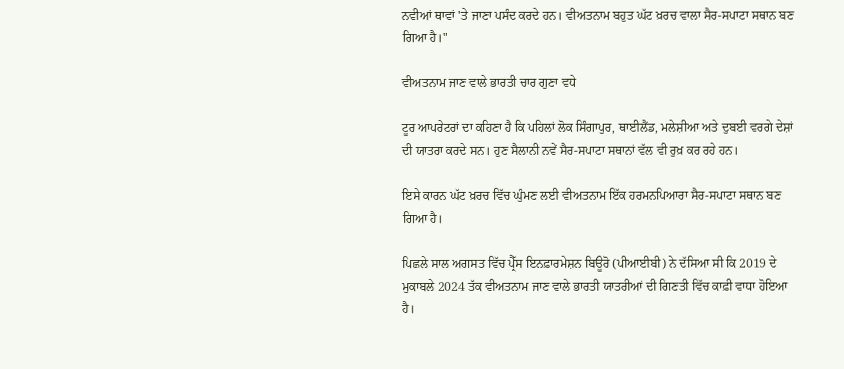ਨਵੀਆਂ ਥਾਵਾਂ 'ਤੇ ਜਾਣਾ ਪਸੰਦ ਕਰਦੇ ਹਨ। ਵੀਅਤਨਾਮ ਬਹੁਤ ਘੱਟ ਖ਼ਰਚ ਵਾਲਾ ਸੈਰ-ਸਪਾਟਾ ਸਥਾਨ ਬਣ ਗਿਆ ਹੈ।"

ਵੀਅਤਨਾਮ ਜਾਣ ਵਾਲੇ ਭਾਰਤੀ ਚਾਰ ਗੁਣਾ ਵਧੇ

ਟੂਰ ਆਪਰੇਟਰਾਂ ਦਾ ਕਹਿਣਾ ਹੈ ਕਿ ਪਹਿਲਾਂ ਲੋਕ ਸਿੰਗਾਪੁਰ, ਥਾਈਲੈਂਡ, ਮਲੇਸ਼ੀਆ ਅਤੇ ਦੁਬਈ ਵਰਗੇ ਦੇਸ਼ਾਂ ਦੀ ਯਾਤਰਾ ਕਰਦੇ ਸਨ। ਹੁਣ ਸੈਲਾਨੀ ਨਵੇਂ ਸੈਰ-ਸਪਾਟਾ ਸਥਾਨਾਂ ਵੱਲ ਵੀ ਰੁਖ਼ ਕਰ ਰਹੇ ਹਨ।

ਇਸੇ ਕਾਰਨ ਘੱਟ ਖ਼ਰਚ ਵਿੱਚ ਘੁੰਮਣ ਲਈ ਵੀਅਤਨਾਮ ਇੱਕ ਹਰਮਨਪਿਆਰਾ ਸੈਰ-ਸਪਾਟਾ ਸਥਾਨ ਬਣ ਗਿਆ ਹੈ।

ਪਿਛਲੇ ਸਾਲ ਅਗਸਤ ਵਿੱਚ ਪ੍ਰੈੱਸ ਇਨਫ਼ਾਰਮੇਸ਼ਨ ਬਿਊਰੋ (ਪੀਆਈਬੀ) ਨੇ ਦੱਸਿਆ ਸੀ ਕਿ 2019 ਦੇ ਮੁਕਾਬਲੇ 2024 ਤੱਕ ਵੀਅਤਨਾਮ ਜਾਣ ਵਾਲੇ ਭਾਰਤੀ ਯਾਤਰੀਆਂ ਦੀ ਗਿਣਤੀ ਵਿੱਚ ਕਾਫ਼ੀ ਵਾਧਾ ਹੋਇਆ ਹੈ।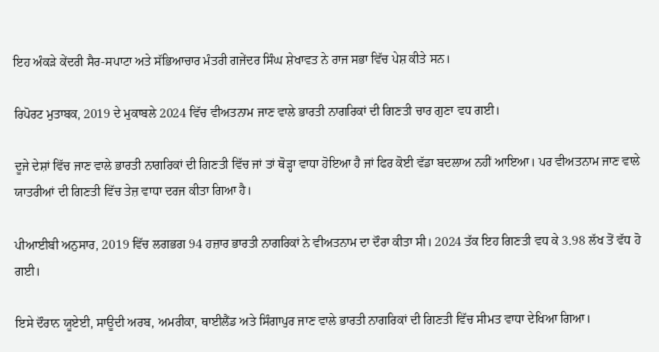ਇਹ ਅੰਕੜੇ ਕੇਂਦਰੀ ਸੈਰ-ਸਪਾਟਾ ਅਤੇ ਸੱਭਿਆਚਾਰ ਮੰਤਰੀ ਗਜੇਂਦਰ ਸਿੰਘ ਸ਼ੇਖਾਵਤ ਨੇ ਰਾਜ ਸਭਾ ਵਿੱਚ ਪੇਸ਼ ਕੀਤੇ ਸਨ।

ਰਿਪੋਰਟ ਮੁਤਾਬਕ, 2019 ਦੇ ਮੁਕਾਬਲੇ 2024 ਵਿੱਚ ਵੀਅਤਨਾਮ ਜਾਣ ਵਾਲੇ ਭਾਰਤੀ ਨਾਗਰਿਕਾਂ ਦੀ ਗਿਣਤੀ ਚਾਰ ਗੁਣਾ ਵਧ ਗਈ।

ਦੂਜੇ ਦੇਸ਼ਾਂ ਵਿੱਚ ਜਾਣ ਵਾਲੇ ਭਾਰਤੀ ਨਾਗਰਿਕਾਂ ਦੀ ਗਿਣਤੀ ਵਿੱਚ ਜਾਂ ਤਾਂ ਥੋੜ੍ਹਾ ਵਾਧਾ ਹੋਇਆ ਹੈ ਜਾਂ ਫਿਰ ਕੋਈ ਵੱਡਾ ਬਦਲਾਅ ਨਹੀਂ ਆਇਆ। ਪਰ ਵੀਅਤਨਾਮ ਜਾਣ ਵਾਲੇ ਯਾਤਰੀਆਂ ਦੀ ਗਿਣਤੀ ਵਿੱਚ ਤੇਜ਼ ਵਾਧਾ ਦਰਜ ਕੀਤਾ ਗਿਆ ਹੈ।

ਪੀਆਈਬੀ ਅਨੁਸਾਰ, 2019 ਵਿੱਚ ਲਗਭਗ 94 ਹਜ਼ਾਰ ਭਾਰਤੀ ਨਾਗਰਿਕਾਂ ਨੇ ਵੀਅਤਨਾਮ ਦਾ ਦੌਰਾ ਕੀਤਾ ਸੀ। 2024 ਤੱਕ ਇਹ ਗਿਣਤੀ ਵਧ ਕੇ 3.98 ਲੱਖ ਤੋਂ ਵੱਧ ਹੋ ਗਈ।

ਇਸੇ ਦੌਰਾਨ ਯੂਏਈ, ਸਾਊਦੀ ਅਰਬ, ਅਮਰੀਕਾ, ਥਾਈਲੈਂਡ ਅਤੇ ਸਿੰਗਾਪੁਰ ਜਾਣ ਵਾਲੇ ਭਾਰਤੀ ਨਾਗਰਿਕਾਂ ਦੀ ਗਿਣਤੀ ਵਿੱਚ ਸੀਮਤ ਵਾਧਾ ਦੇਖਿਆ ਗਿਆ।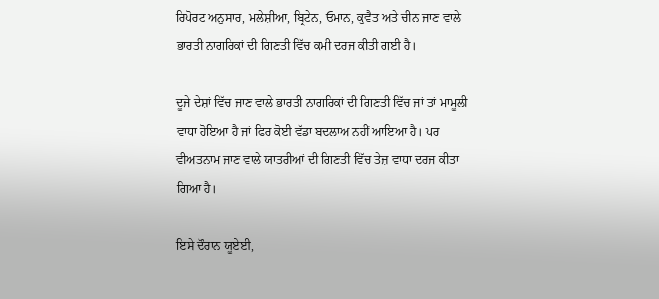ਰਿਪੋਰਟ ਅਨੁਸਾਰ, ਮਲੇਸ਼ੀਆ, ਬ੍ਰਿਟੇਨ, ਓਮਾਨ, ਕੁਵੈਤ ਅਤੇ ਚੀਨ ਜਾਣ ਵਾਲੇ ਭਾਰਤੀ ਨਾਗਰਿਕਾਂ ਦੀ ਗਿਣਤੀ ਵਿੱਚ ਕਮੀ ਦਰਜ ਕੀਤੀ ਗਈ ਹੈ।

ਦੂਜੇ ਦੇਸ਼ਾਂ ਵਿੱਚ ਜਾਣ ਵਾਲੇ ਭਾਰਤੀ ਨਾਗਰਿਕਾਂ ਦੀ ਗਿਣਤੀ ਵਿੱਚ ਜਾਂ ਤਾਂ ਮਾਮੂਲੀ ਵਾਧਾ ਹੋਇਆ ਹੈ ਜਾਂ ਫਿਰ ਕੋਈ ਵੱਡਾ ਬਦਲਾਅ ਨਹੀਂ ਆਇਆ ਹੈ। ਪਰ ਵੀਅਤਨਾਮ ਜਾਣ ਵਾਲੇ ਯਾਤਰੀਆਂ ਦੀ ਗਿਣਤੀ ਵਿੱਚ ਤੇਜ਼ ਵਾਧਾ ਦਰਜ ਕੀਤਾ ਗਿਆ ਹੈ।

ਇਸੇ ਦੌਰਾਨ ਯੂਏਈ,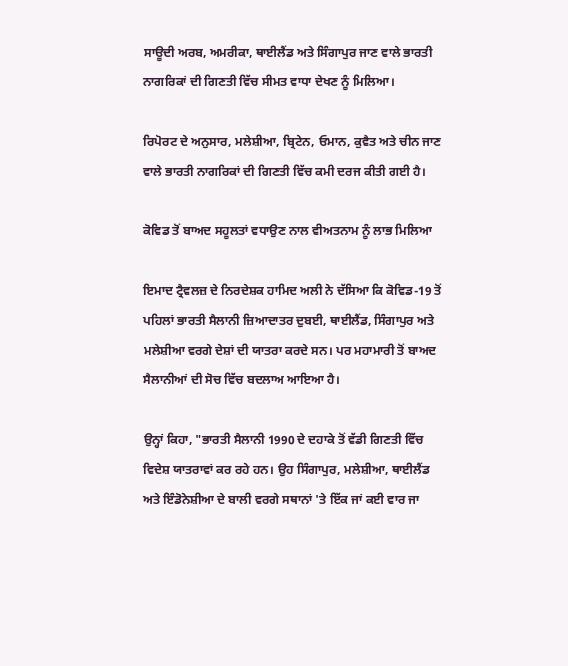ਸਾਊਦੀ ਅਰਬ, ਅਮਰੀਕਾ, ਥਾਈਲੈਂਡ ਅਤੇ ਸਿੰਗਾਪੁਰ ਜਾਣ ਵਾਲੇ ਭਾਰਤੀ ਨਾਗਰਿਕਾਂ ਦੀ ਗਿਣਤੀ ਵਿੱਚ ਸੀਮਤ ਵਾਧਾ ਦੇਖਣ ਨੂੰ ਮਿਲਿਆ।

ਰਿਪੋਰਟ ਦੇ ਅਨੁਸਾਰ, ਮਲੇਸ਼ੀਆ, ਬ੍ਰਿਟੇਨ, ਓਮਾਨ, ਕੁਵੈਤ ਅਤੇ ਚੀਨ ਜਾਣ ਵਾਲੇ ਭਾਰਤੀ ਨਾਗਰਿਕਾਂ ਦੀ ਗਿਣਤੀ ਵਿੱਚ ਕਮੀ ਦਰਜ ਕੀਤੀ ਗਈ ਹੈ।

ਕੋਵਿਡ ਤੋਂ ਬਾਅਦ ਸਹੂਲਤਾਂ ਵਧਾਉਣ ਨਾਲ ਵੀਅਤਨਾਮ ਨੂੰ ਲਾਭ ਮਿਲਿਆ

ਇਮਾਦ ਟ੍ਰੈਵਲਜ਼ ਦੇ ਨਿਰਦੇਸ਼ਕ ਹਾਮਿਦ ਅਲੀ ਨੇ ਦੱਸਿਆ ਕਿ ਕੋਵਿਡ-19 ਤੋਂ ਪਹਿਲਾਂ ਭਾਰਤੀ ਸੈਲਾਨੀ ਜ਼ਿਆਦਾਤਰ ਦੁਬਈ, ਥਾਈਲੈਂਡ, ਸਿੰਗਾਪੁਰ ਅਤੇ ਮਲੇਸ਼ੀਆ ਵਰਗੇ ਦੇਸ਼ਾਂ ਦੀ ਯਾਤਰਾ ਕਰਦੇ ਸਨ। ਪਰ ਮਹਾਮਾਰੀ ਤੋਂ ਬਾਅਦ ਸੈਲਾਨੀਆਂ ਦੀ ਸੋਚ ਵਿੱਚ ਬਦਲਾਅ ਆਇਆ ਹੈ।

ਉਨ੍ਹਾਂ ਕਿਹਾ, "ਭਾਰਤੀ ਸੈਲਾਨੀ 1990 ਦੇ ਦਹਾਕੇ ਤੋਂ ਵੱਡੀ ਗਿਣਤੀ ਵਿੱਚ ਵਿਦੇਸ਼ ਯਾਤਰਾਵਾਂ ਕਰ ਰਹੇ ਹਨ। ਉਹ ਸਿੰਗਾਪੁਰ, ਮਲੇਸ਼ੀਆ, ਥਾਈਲੈਂਡ ਅਤੇ ਇੰਡੋਨੇਸ਼ੀਆ ਦੇ ਬਾਲੀ ਵਰਗੇ ਸਥਾਨਾਂ 'ਤੇ ਇੱਕ ਜਾਂ ਕਈ ਵਾਰ ਜਾ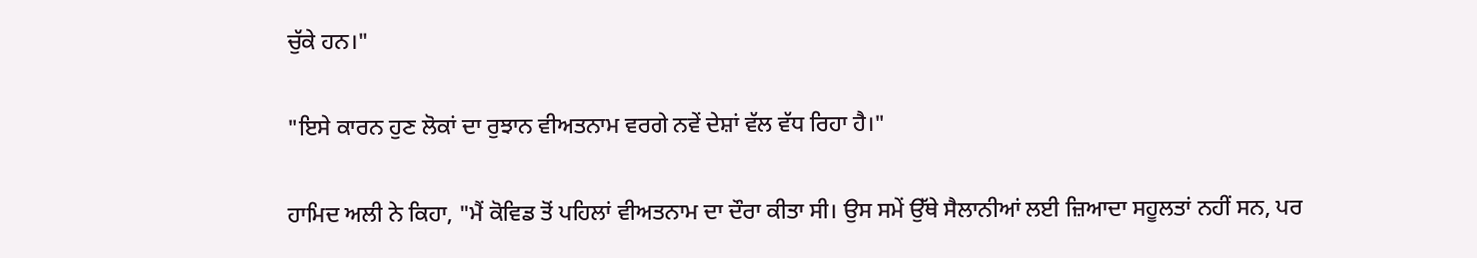ਚੁੱਕੇ ਹਨ।"

"ਇਸੇ ਕਾਰਨ ਹੁਣ ਲੋਕਾਂ ਦਾ ਰੁਝਾਨ ਵੀਅਤਨਾਮ ਵਰਗੇ ਨਵੇਂ ਦੇਸ਼ਾਂ ਵੱਲ ਵੱਧ ਰਿਹਾ ਹੈ।"

ਹਾਮਿਦ ਅਲੀ ਨੇ ਕਿਹਾ, "ਮੈਂ ਕੋਵਿਡ ਤੋਂ ਪਹਿਲਾਂ ਵੀਅਤਨਾਮ ਦਾ ਦੌਰਾ ਕੀਤਾ ਸੀ। ਉਸ ਸਮੇਂ ਉੱਥੇ ਸੈਲਾਨੀਆਂ ਲਈ ਜ਼ਿਆਦਾ ਸਹੂਲਤਾਂ ਨਹੀਂ ਸਨ, ਪਰ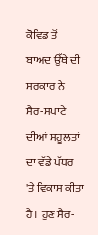ਕੋਵਿਡ ਤੋਂ ਬਾਅਦ ਉੱਥੇ ਦੀ ਸਰਕਾਰ ਨੇ ਸੈਰ-ਸਪਾਟੇ ਦੀਆਂ ਸਹੂਲਤਾਂ ਦਾ ਵੱਡੇ ਪੱਧਰ 'ਤੇ ਵਿਕਾਸ ਕੀਤਾ ਹੈ। ਹੁਣ ਸੈਰ-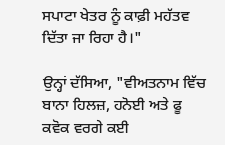ਸਪਾਟਾ ਖੇਤਰ ਨੂੰ ਕਾਫ਼ੀ ਮਹੱਤਵ ਦਿੱਤਾ ਜਾ ਰਿਹਾ ਹੈ।"

ਉਨ੍ਹਾਂ ਦੱਸਿਆ, "ਵੀਅਤਨਾਮ ਵਿੱਚ ਬਾਨਾ ਹਿਲਜ਼, ਹਨੋਈ ਅਤੇ ਫੂ ਕਵੋਕ ਵਰਗੇ ਕਈ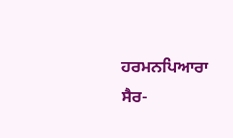ਹਰਮਨਪਿਆਰਾ ਸੈਰ-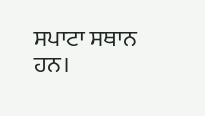ਸਪਾਟਾ ਸਥਾਨ ਹਨ।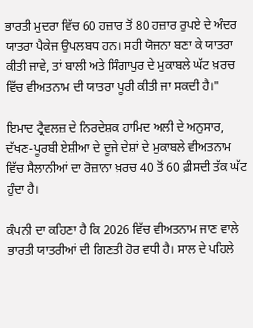ਭਾਰਤੀ ਮੁਦਰਾ ਵਿੱਚ 60 ਹਜ਼ਾਰ ਤੋਂ 80 ਹਜ਼ਾਰ ਰੁਪਏ ਦੇ ਅੰਦਰ ਯਾਤਰਾ ਪੈਕੇਜ ਉਪਲਬਧ ਹਨ। ਸਹੀ ਯੋਜਨਾ ਬਣਾ ਕੇ ਯਾਤਰਾ ਕੀਤੀ ਜਾਵੇ, ਤਾਂ ਬਾਲੀ ਅਤੇ ਸਿੰਗਾਪੁਰ ਦੇ ਮੁਕਾਬਲੇ ਘੱਟ ਖ਼ਰਚ ਵਿੱਚ ਵੀਅਤਨਾਮ ਦੀ ਯਾਤਰਾ ਪੂਰੀ ਕੀਤੀ ਜਾ ਸਕਦੀ ਹੈ।"

ਇਮਾਦ ਟ੍ਰੈਵਲਜ਼ ਦੇ ਨਿਰਦੇਸ਼ਕ ਹਾਮਿਦ ਅਲੀ ਦੇ ਅਨੁਸਾਰ, ਦੱਖਣ-ਪੂਰਬੀ ਏਸ਼ੀਆ ਦੇ ਦੂਜੇ ਦੇਸ਼ਾਂ ਦੇ ਮੁਕਾਬਲੇ ਵੀਅਤਨਾਮ ਵਿੱਚ ਸੈਲਾਨੀਆਂ ਦਾ ਰੋਜ਼ਾਨਾ ਖ਼ਰਚ 40 ਤੋਂ 60 ਫ਼ੀਸਦੀ ਤੱਕ ਘੱਟ ਹੁੰਦਾ ਹੈ।

ਕੰਪਨੀ ਦਾ ਕਹਿਣਾ ਹੈ ਕਿ 2026 ਵਿੱਚ ਵੀਅਤਨਾਮ ਜਾਣ ਵਾਲੇ ਭਾਰਤੀ ਯਾਤਰੀਆਂ ਦੀ ਗਿਣਤੀ ਹੋਰ ਵਧੀ ਹੈ। ਸਾਲ ਦੇ ਪਹਿਲੇ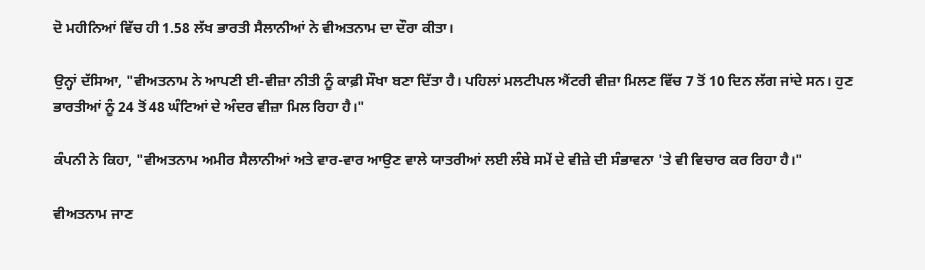ਦੋ ਮਹੀਨਿਆਂ ਵਿੱਚ ਹੀ 1.58 ਲੱਖ ਭਾਰਤੀ ਸੈਲਾਨੀਆਂ ਨੇ ਵੀਅਤਨਾਮ ਦਾ ਦੌਰਾ ਕੀਤਾ।

ਉਨ੍ਹਾਂ ਦੱਸਿਆ, "ਵੀਅਤਨਾਮ ਨੇ ਆਪਣੀ ਈ-ਵੀਜ਼ਾ ਨੀਤੀ ਨੂੰ ਕਾਫ਼ੀ ਸੌਖਾ ਬਣਾ ਦਿੱਤਾ ਹੈ। ਪਹਿਲਾਂ ਮਲਟੀਪਲ ਐਂਟਰੀ ਵੀਜ਼ਾ ਮਿਲਣ ਵਿੱਚ 7 ਤੋਂ 10 ਦਿਨ ਲੱਗ ਜਾਂਦੇ ਸਨ। ਹੁਣ ਭਾਰਤੀਆਂ ਨੂੰ 24 ਤੋਂ 48 ਘੰਟਿਆਂ ਦੇ ਅੰਦਰ ਵੀਜ਼ਾ ਮਿਲ ਰਿਹਾ ਹੈ।"

ਕੰਪਨੀ ਨੇ ਕਿਹਾ, "ਵੀਅਤਨਾਮ ਅਮੀਰ ਸੈਲਾਨੀਆਂ ਅਤੇ ਵਾਰ-ਵਾਰ ਆਉਣ ਵਾਲੇ ਯਾਤਰੀਆਂ ਲਈ ਲੰਬੇ ਸਮੇਂ ਦੇ ਵੀਜ਼ੇ ਦੀ ਸੰਭਾਵਨਾ 'ਤੇ ਵੀ ਵਿਚਾਰ ਕਰ ਰਿਹਾ ਹੈ।"

ਵੀਅਤਨਾਮ ਜਾਣ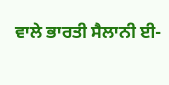ਵਾਲੇ ਭਾਰਤੀ ਸੈਲਾਨੀ ਈ-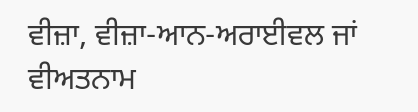ਵੀਜ਼ਾ, ਵੀਜ਼ਾ-ਆਨ-ਅਰਾਈਵਲ ਜਾਂ ਵੀਅਤਨਾਮ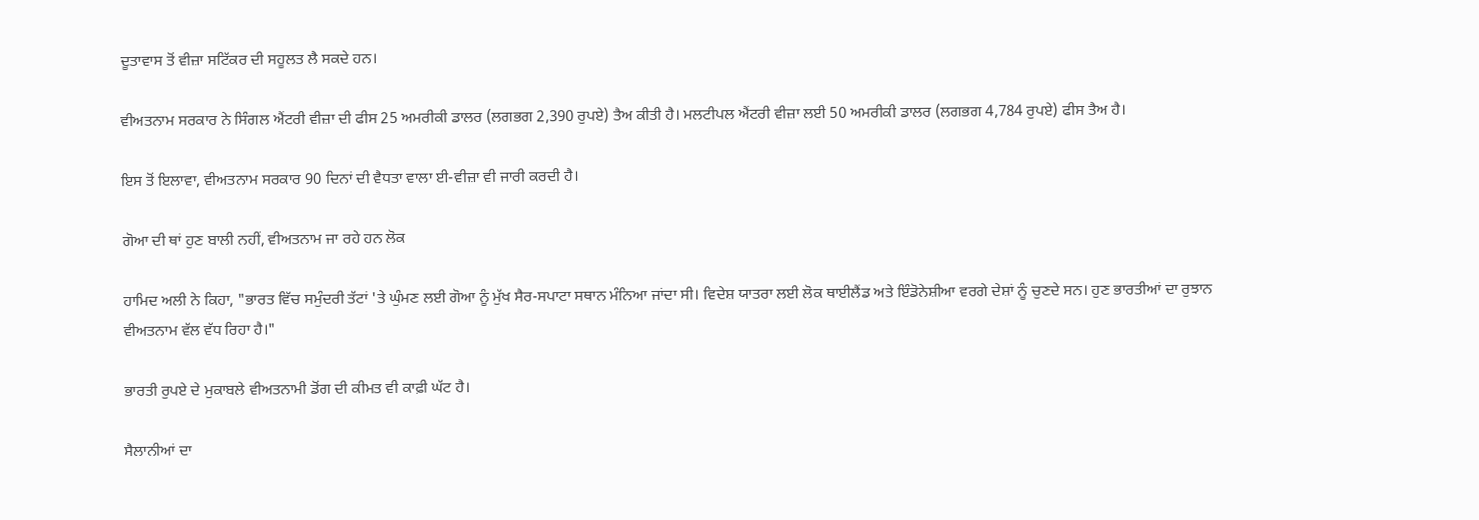ਦੂਤਾਵਾਸ ਤੋਂ ਵੀਜ਼ਾ ਸਟਿੱਕਰ ਦੀ ਸਹੂਲਤ ਲੈ ਸਕਦੇ ਹਨ।

ਵੀਅਤਨਾਮ ਸਰਕਾਰ ਨੇ ਸਿੰਗਲ ਐਂਟਰੀ ਵੀਜ਼ਾ ਦੀ ਫੀਸ 25 ਅਮਰੀਕੀ ਡਾਲਰ (ਲਗਭਗ 2,390 ਰੁਪਏ) ਤੈਅ ਕੀਤੀ ਹੈ। ਮਲਟੀਪਲ ਐਂਟਰੀ ਵੀਜ਼ਾ ਲਈ 50 ਅਮਰੀਕੀ ਡਾਲਰ (ਲਗਭਗ 4,784 ਰੁਪਏ) ਫੀਸ ਤੈਅ ਹੈ।

ਇਸ ਤੋਂ ਇਲਾਵਾ, ਵੀਅਤਨਾਮ ਸਰਕਾਰ 90 ਦਿਨਾਂ ਦੀ ਵੈਧਤਾ ਵਾਲਾ ਈ-ਵੀਜ਼ਾ ਵੀ ਜਾਰੀ ਕਰਦੀ ਹੈ।

ਗੋਆ ਦੀ ਥਾਂ ਹੁਣ ਬਾਲੀ ਨਹੀਂ, ਵੀਅਤਨਾਮ ਜਾ ਰਹੇ ਹਨ ਲੋਕ

ਹਾਮਿਦ ਅਲੀ ਨੇ ਕਿਹਾ, "ਭਾਰਤ ਵਿੱਚ ਸਮੁੰਦਰੀ ਤੱਟਾਂ 'ਤੇ ਘੁੰਮਣ ਲਈ ਗੋਆ ਨੂੰ ਮੁੱਖ ਸੈਰ-ਸਪਾਟਾ ਸਥਾਨ ਮੰਨਿਆ ਜਾਂਦਾ ਸੀ। ਵਿਦੇਸ਼ ਯਾਤਰਾ ਲਈ ਲੋਕ ਥਾਈਲੈਂਡ ਅਤੇ ਇੰਡੋਨੇਸ਼ੀਆ ਵਰਗੇ ਦੇਸ਼ਾਂ ਨੂੰ ਚੁਣਦੇ ਸਨ। ਹੁਣ ਭਾਰਤੀਆਂ ਦਾ ਰੁਝਾਨ ਵੀਅਤਨਾਮ ਵੱਲ ਵੱਧ ਰਿਹਾ ਹੈ।"

ਭਾਰਤੀ ਰੁਪਏ ਦੇ ਮੁਕਾਬਲੇ ਵੀਅਤਨਾਮੀ ਡੋਂਗ ਦੀ ਕੀਮਤ ਵੀ ਕਾਫ਼ੀ ਘੱਟ ਹੈ।

ਸੈਲਾਨੀਆਂ ਦਾ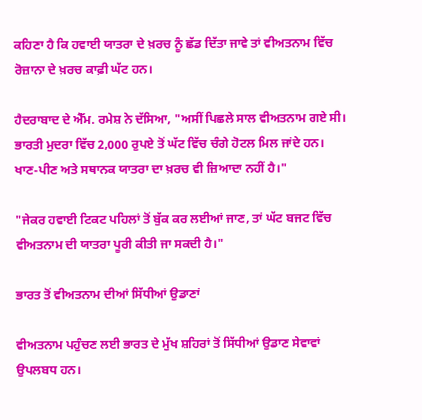ਕਹਿਣਾ ਹੈ ਕਿ ਹਵਾਈ ਯਾਤਰਾ ਦੇ ਖ਼ਰਚ ਨੂੰ ਛੱਡ ਦਿੱਤਾ ਜਾਵੇ ਤਾਂ ਵੀਅਤਨਾਮ ਵਿੱਚ ਰੋਜ਼ਾਨਾ ਦੇ ਖ਼ਰਚ ਕਾਫ਼ੀ ਘੱਟ ਹਨ।

ਹੈਦਰਾਬਾਦ ਦੇ ਐੱਮ. ਰਮੇਸ਼ ਨੇ ਦੱਸਿਆ, "ਅਸੀਂ ਪਿਛਲੇ ਸਾਲ ਵੀਅਤਨਾਮ ਗਏ ਸੀ। ਭਾਰਤੀ ਮੁਦਰਾ ਵਿੱਚ 2,000 ਰੁਪਏ ਤੋਂ ਘੱਟ ਵਿੱਚ ਚੰਗੇ ਹੋਟਲ ਮਿਲ ਜਾਂਦੇ ਹਨ। ਖਾਣ-ਪੀਣ ਅਤੇ ਸਥਾਨਕ ਯਾਤਰਾ ਦਾ ਖ਼ਰਚ ਵੀ ਜ਼ਿਆਦਾ ਨਹੀਂ ਹੈ।"

"ਜੇਕਰ ਹਵਾਈ ਟਿਕਟ ਪਹਿਲਾਂ ਤੋਂ ਬੁੱਕ ਕਰ ਲਈਆਂ ਜਾਣ, ਤਾਂ ਘੱਟ ਬਜਟ ਵਿੱਚ ਵੀਅਤਨਾਮ ਦੀ ਯਾਤਰਾ ਪੂਰੀ ਕੀਤੀ ਜਾ ਸਕਦੀ ਹੈ।"

ਭਾਰਤ ਤੋਂ ਵੀਅਤਨਾਮ ਦੀਆਂ ਸਿੱਧੀਆਂ ਉਡਾਣਾਂ

ਵੀਅਤਨਾਮ ਪਹੁੰਚਣ ਲਈ ਭਾਰਤ ਦੇ ਮੁੱਖ ਸ਼ਹਿਰਾਂ ਤੋਂ ਸਿੱਧੀਆਂ ਉਡਾਣ ਸੇਵਾਵਾਂ ਉਪਲਬਧ ਹਨ।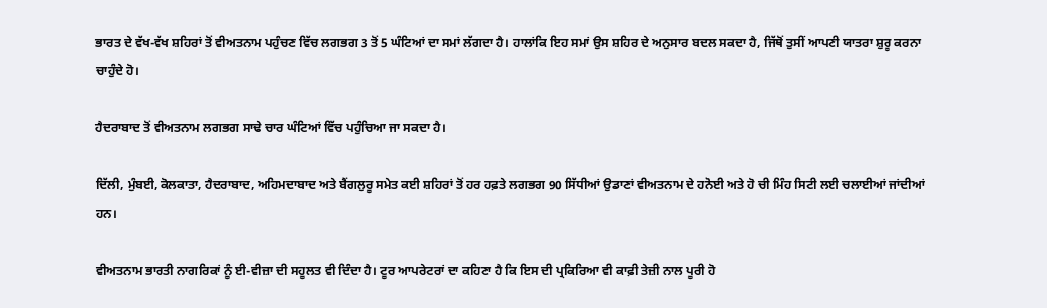ਭਾਰਤ ਦੇ ਵੱਖ-ਵੱਖ ਸ਼ਹਿਰਾਂ ਤੋਂ ਵੀਅਤਨਾਮ ਪਹੁੰਚਣ ਵਿੱਚ ਲਗਭਗ 3 ਤੋਂ 5 ਘੰਟਿਆਂ ਦਾ ਸਮਾਂ ਲੱਗਦਾ ਹੈ। ਹਾਲਾਂਕਿ ਇਹ ਸਮਾਂ ਉਸ ਸ਼ਹਿਰ ਦੇ ਅਨੁਸਾਰ ਬਦਲ ਸਕਦਾ ਹੈ, ਜਿੱਥੋਂ ਤੁਸੀਂ ਆਪਣੀ ਯਾਤਰਾ ਸ਼ੁਰੂ ਕਰਨਾ ਚਾਹੁੰਦੇ ਹੋ।

ਹੈਦਰਾਬਾਦ ਤੋਂ ਵੀਅਤਨਾਮ ਲਗਭਗ ਸਾਢੇ ਚਾਰ ਘੰਟਿਆਂ ਵਿੱਚ ਪਹੁੰਚਿਆ ਜਾ ਸਕਦਾ ਹੈ।

ਦਿੱਲੀ, ਮੁੰਬਈ, ਕੋਲਕਾਤਾ, ਹੈਦਰਾਬਾਦ, ਅਹਿਮਦਾਬਾਦ ਅਤੇ ਬੈਂਗਲੁਰੂ ਸਮੇਤ ਕਈ ਸ਼ਹਿਰਾਂ ਤੋਂ ਹਰ ਹਫ਼ਤੇ ਲਗਭਗ 90 ਸਿੱਧੀਆਂ ਉਡਾਣਾਂ ਵੀਅਤਨਾਮ ਦੇ ਹਨੋਈ ਅਤੇ ਹੋ ਚੀ ਮਿੰਹ ਸਿਟੀ ਲਈ ਚਲਾਈਆਂ ਜਾਂਦੀਆਂ ਹਨ।

ਵੀਅਤਨਾਮ ਭਾਰਤੀ ਨਾਗਰਿਕਾਂ ਨੂੰ ਈ-ਵੀਜ਼ਾ ਦੀ ਸਹੂਲਤ ਵੀ ਦਿੰਦਾ ਹੈ। ਟੂਰ ਆਪਰੇਟਰਾਂ ਦਾ ਕਹਿਣਾ ਹੈ ਕਿ ਇਸ ਦੀ ਪ੍ਰਕਿਰਿਆ ਵੀ ਕਾਫ਼ੀ ਤੇਜ਼ੀ ਨਾਲ ਪੂਰੀ ਹੋ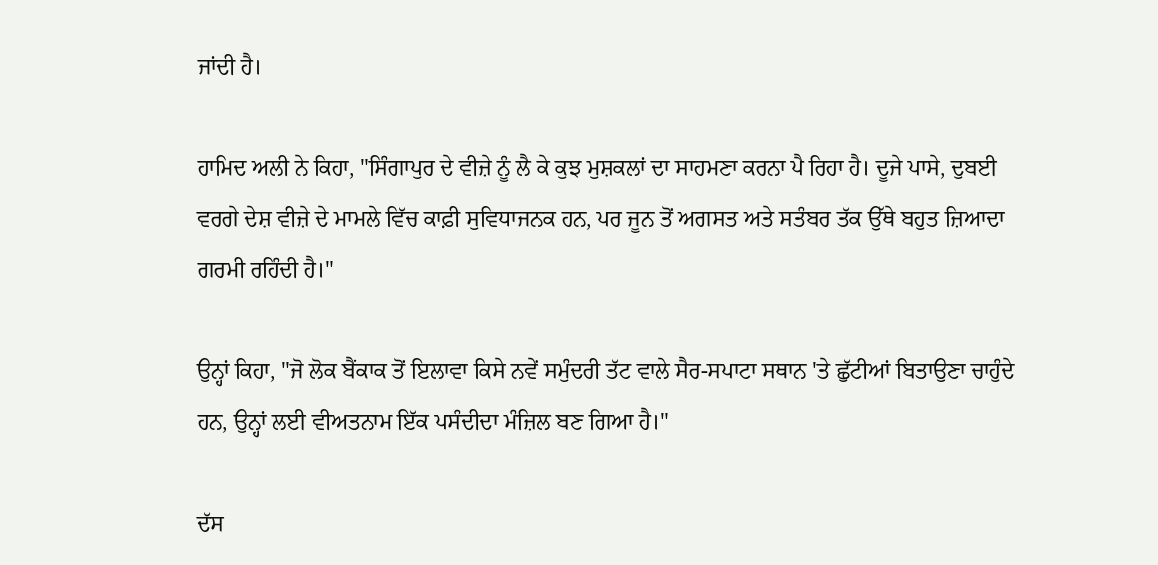ਜਾਂਦੀ ਹੈ।

ਹਾਮਿਦ ਅਲੀ ਨੇ ਕਿਹਾ, "ਸਿੰਗਾਪੁਰ ਦੇ ਵੀਜ਼ੇ ਨੂੰ ਲੈ ਕੇ ਕੁਝ ਮੁਸ਼ਕਲਾਂ ਦਾ ਸਾਹਮਣਾ ਕਰਨਾ ਪੈ ਰਿਹਾ ਹੈ। ਦੂਜੇ ਪਾਸੇ, ਦੁਬਈ ਵਰਗੇ ਦੇਸ਼ ਵੀਜ਼ੇ ਦੇ ਮਾਮਲੇ ਵਿੱਚ ਕਾਫ਼ੀ ਸੁਵਿਧਾਜਨਕ ਹਨ, ਪਰ ਜੂਨ ਤੋਂ ਅਗਸਤ ਅਤੇ ਸਤੰਬਰ ਤੱਕ ਉੱਥੇ ਬਹੁਤ ਜ਼ਿਆਦਾ ਗਰਮੀ ਰਹਿੰਦੀ ਹੈ।"

ਉਨ੍ਹਾਂ ਕਿਹਾ, "ਜੋ ਲੋਕ ਬੈਂਕਾਕ ਤੋਂ ਇਲਾਵਾ ਕਿਸੇ ਨਵੇਂ ਸਮੁੰਦਰੀ ਤੱਟ ਵਾਲੇ ਸੈਰ-ਸਪਾਟਾ ਸਥਾਨ 'ਤੇ ਛੁੱਟੀਆਂ ਬਿਤਾਉਣਾ ਚਾਹੁੰਦੇ ਹਨ, ਉਨ੍ਹਾਂ ਲਈ ਵੀਅਤਨਾਮ ਇੱਕ ਪਸੰਦੀਦਾ ਮੰਜ਼ਿਲ ਬਣ ਗਿਆ ਹੈ।"

ਦੱਸ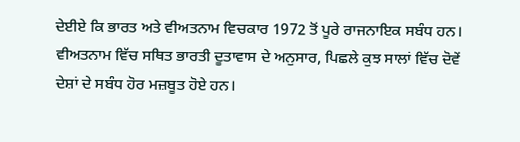ਦੇਈਏ ਕਿ ਭਾਰਤ ਅਤੇ ਵੀਅਤਨਾਮ ਵਿਚਕਾਰ 1972 ਤੋਂ ਪੂਰੇ ਰਾਜਨਾਇਕ ਸਬੰਧ ਹਨ। ਵੀਅਤਨਾਮ ਵਿੱਚ ਸਥਿਤ ਭਾਰਤੀ ਦੂਤਾਵਾਸ ਦੇ ਅਨੁਸਾਰ, ਪਿਛਲੇ ਕੁਝ ਸਾਲਾਂ ਵਿੱਚ ਦੋਵੇਂ ਦੇਸ਼ਾਂ ਦੇ ਸਬੰਧ ਹੋਰ ਮਜ਼ਬੂਤ ਹੋਏ ਹਨ।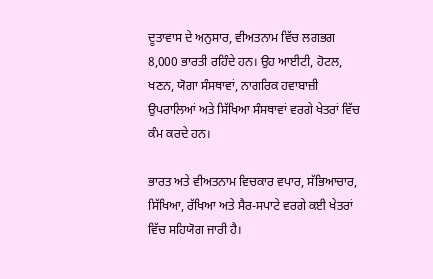ਦੂਤਾਵਾਸ ਦੇ ਅਨੁਸਾਰ, ਵੀਅਤਨਾਮ ਵਿੱਚ ਲਗਭਗ 8,000 ਭਾਰਤੀ ਰਹਿੰਦੇ ਹਨ। ਉਹ ਆਈਟੀ, ਹੋਟਲ, ਖਣਨ, ਯੋਗਾ ਸੰਸਥਾਵਾਂ, ਨਾਗਰਿਕ ਹਵਾਬਾਜ਼ੀ ਉਪਰਾਲਿਆਂ ਅਤੇ ਸਿੱਖਿਆ ਸੰਸਥਾਵਾਂ ਵਰਗੇ ਖੇਤਰਾਂ ਵਿੱਚ ਕੰਮ ਕਰਦੇ ਹਨ।

ਭਾਰਤ ਅਤੇ ਵੀਅਤਨਾਮ ਵਿਚਕਾਰ ਵਪਾਰ, ਸੱਭਿਆਚਾਰ, ਸਿੱਖਿਆ, ਰੱਖਿਆ ਅਤੇ ਸੈਰ-ਸਪਾਟੇ ਵਰਗੇ ਕਈ ਖੇਤਰਾਂ ਵਿੱਚ ਸਹਿਯੋਗ ਜਾਰੀ ਹੈ।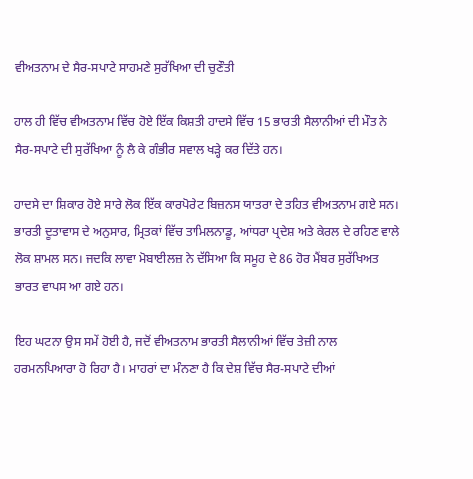ਵੀਅਤਨਾਮ ਦੇ ਸੈਰ-ਸਪਾਟੇ ਸਾਹਮਣੇ ਸੁਰੱਖਿਆ ਦੀ ਚੁਣੌਤੀ

ਹਾਲ ਹੀ ਵਿੱਚ ਵੀਅਤਨਾਮ ਵਿੱਚ ਹੋਏ ਇੱਕ ਕਿਸ਼ਤੀ ਹਾਦਸੇ ਵਿੱਚ 15 ਭਾਰਤੀ ਸੈਲਾਨੀਆਂ ਦੀ ਮੌਤ ਨੇ ਸੈਰ-ਸਪਾਟੇ ਦੀ ਸੁਰੱਖਿਆ ਨੂੰ ਲੈ ਕੇ ਗੰਭੀਰ ਸਵਾਲ ਖੜ੍ਹੇ ਕਰ ਦਿੱਤੇ ਹਨ।

ਹਾਦਸੇ ਦਾ ਸ਼ਿਕਾਰ ਹੋਏ ਸਾਰੇ ਲੋਕ ਇੱਕ ਕਾਰਪੋਰੇਟ ਬਿਜ਼ਨਸ ਯਾਤਰਾ ਦੇ ਤਹਿਤ ਵੀਅਤਨਾਮ ਗਏ ਸਨ। ਭਾਰਤੀ ਦੂਤਾਵਾਸ ਦੇ ਅਨੁਸਾਰ, ਮ੍ਰਿਤਕਾਂ ਵਿੱਚ ਤਾਮਿਲਨਾਡੂ, ਆਂਧਰਾ ਪ੍ਰਦੇਸ਼ ਅਤੇ ਕੇਰਲ ਦੇ ਰਹਿਣ ਵਾਲੇ ਲੋਕ ਸ਼ਾਮਲ ਸਨ। ਜਦਕਿ ਲਾਵਾ ਮੋਬਾਈਲਜ਼ ਨੇ ਦੱਸਿਆ ਕਿ ਸਮੂਹ ਦੇ 86 ਹੋਰ ਮੈਂਬਰ ਸੁਰੱਖਿਅਤ ਭਾਰਤ ਵਾਪਸ ਆ ਗਏ ਹਨ।

ਇਹ ਘਟਨਾ ਉਸ ਸਮੇਂ ਹੋਈ ਹੈ, ਜਦੋਂ ਵੀਅਤਨਾਮ ਭਾਰਤੀ ਸੈਲਾਨੀਆਂ ਵਿੱਚ ਤੇਜ਼ੀ ਨਾਲ ਹਰਮਨਪਿਆਰਾ ਹੋ ਰਿਹਾ ਹੈ। ਮਾਹਰਾਂ ਦਾ ਮੰਨਣਾ ਹੈ ਕਿ ਦੇਸ਼ ਵਿੱਚ ਸੈਰ-ਸਪਾਟੇ ਦੀਆਂ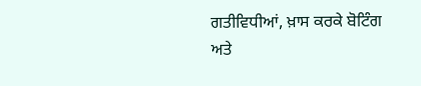ਗਤੀਵਿਧੀਆਂ, ਖ਼ਾਸ ਕਰਕੇ ਬੋਟਿੰਗ ਅਤੇ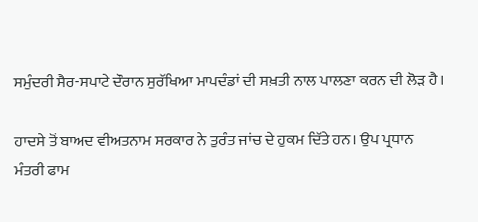ਸਮੁੰਦਰੀ ਸੈਰ-ਸਪਾਟੇ ਦੌਰਾਨ ਸੁਰੱਖਿਆ ਮਾਪਦੰਡਾਂ ਦੀ ਸਖ਼ਤੀ ਨਾਲ ਪਾਲਣਾ ਕਰਨ ਦੀ ਲੋੜ ਹੈ।

ਹਾਦਸੇ ਤੋਂ ਬਾਅਦ ਵੀਅਤਨਾਮ ਸਰਕਾਰ ਨੇ ਤੁਰੰਤ ਜਾਂਚ ਦੇ ਹੁਕਮ ਦਿੱਤੇ ਹਨ। ਉਪ ਪ੍ਰਧਾਨ ਮੰਤਰੀ ਫਾਮ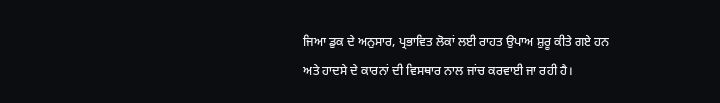ਜਿਆ ਡੁਕ ਦੇ ਅਨੁਸਾਰ, ਪ੍ਰਭਾਵਿਤ ਲੋਕਾਂ ਲਈ ਰਾਹਤ ਉਪਾਅ ਸ਼ੁਰੂ ਕੀਤੇ ਗਏ ਹਨ ਅਤੇ ਹਾਦਸੇ ਦੇ ਕਾਰਨਾਂ ਦੀ ਵਿਸਥਾਰ ਨਾਲ ਜਾਂਚ ਕਰਵਾਈ ਜਾ ਰਹੀ ਹੈ।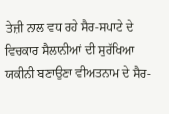ਤੇਜ਼ੀ ਨਾਲ ਵਧ ਰਹੇ ਸੈਰ-ਸਪਾਟੇ ਦੇ ਵਿਚਕਾਰ ਸੈਲਾਨੀਆਂ ਦੀ ਸੁਰੱਖਿਆ ਯਕੀਨੀ ਬਣਾਉਣਾ ਵੀਅਤਨਾਮ ਦੇ ਸੈਰ-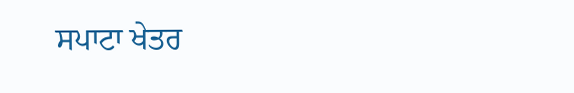ਸਪਾਟਾ ਖੇਤਰ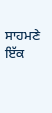ਸਾਹਮਣੇ ਇੱਕ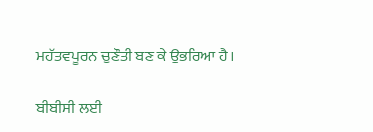ਮਹੱਤਵਪੂਰਨ ਚੁਣੌਤੀ ਬਣ ਕੇ ਉਭਰਿਆ ਹੈ।

ਬੀਬੀਸੀ ਲਈ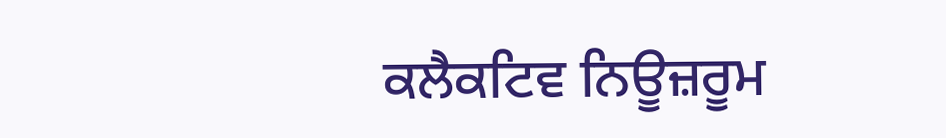ਕਲੈਕਟਿਵ ਨਿਊਜ਼ਰੂਮ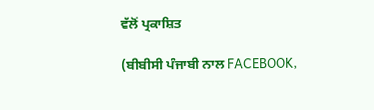ਵੱਲੋਂ ਪ੍ਰਕਾਸ਼ਿਤ

(ਬੀਬੀਸੀ ਪੰਜਾਬੀ ਨਾਲ FACEBOOK,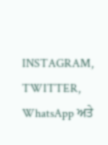INSTAGRAM, TWITTER, WhatsApp ਅਤੇ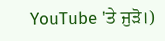YouTube 'ਤੇ ਜੁੜੋ।)